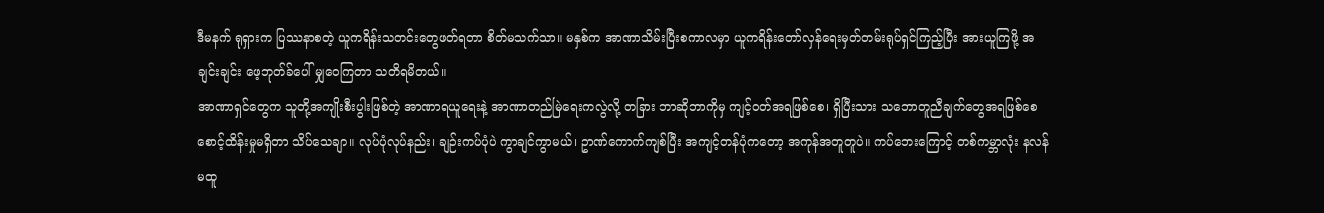ဒီမနက် ရုရှားက ပြဿနာစတဲ့ ယူကရိန်းသတင်းတွေဖတ်ရတာ စိတ်မသက်သာ။ မနှစ်က အာဏာသိမ်းပြီးစကာလမှာ ယူကရိန်းတော်လှန်ရေးမှတ်တမ်းရုပ်ရှင်ကြည့်ပြီး အားယူကြဖို့ အချင်းချင်း ဖေ့ဘုတ်ခ်ပေါ် မျှဝေကြတာ သတိရမိတယ်။
အာဏာရှင်တွေက သူတို့အကျိုးစီးပွါးဖြစ်တဲ့ အာဏာရယူရေးနဲ့ အာဏာတည်မြဲရေးကလွဲလို့ တခြား ဘာဆိုဘာကိုမှ ကျင့်ဝတ်အရဖြစ်စေ၊ ရှိပြီးသား သဘောတူညီချက်တွေအရဖြစ်စေ စောင့်ထိန်းမှုမရှိတာ သိပ်သေချာ။ လုပ်ပုံလုပ်နည်း၊ ချဉ်းကပ်ပုံပဲ ကွာချင်ကွာမယ်၊ ဥာဏ်ကောက်ကျစ်ပြီး အကျင့်တန်ပုံကတော့ အကုန်အတူတူပဲ။ ကပ်ဘေးကြောင့် တစ်ကမ္ဘာလုံး နလန်မထူ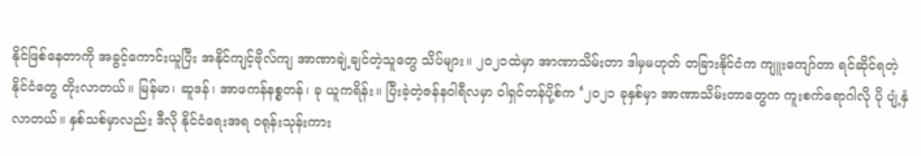နိုင်ဖြစ်နေတာကို အခွင့်ကောင်းယူပြီး အနိုင်ကျင့်ဗိုလ်ကျ အာဏာချဲ့ချင်တဲ့သူတွေ သိပ်များ။ ၂၀၂၁ထဲမှာ အာဏာသိမ်းတာ ဒါမှမဟုတ် တခြားနိုင်ငံက ကျူးကျော်တာ ရင်ဆိုင်ရတဲ့နိုင်ငံတွေ တိုးလာတယ်။ မြန်မာ၊ ဆူဒန်၊ အာဖကန်နစ္စတန်၊ ခု ယူကရိန်း။ ပြီးခဲ့တဲ့ဇန်နဝါရီလမှာ ဝါရှင်တန်ပို့စ်က ‘၂၀၂၁ ခုနှစ်မှာ အာဏာသိမ်းတာတွေက ကူးစက်ရောဂါလို ပို ပျံ့နှံလာတယ်။ နှစ်သစ်မှာလည်း ဒီလို နိုင်ငံရေးအရ ဝရုန်းသုန်းကား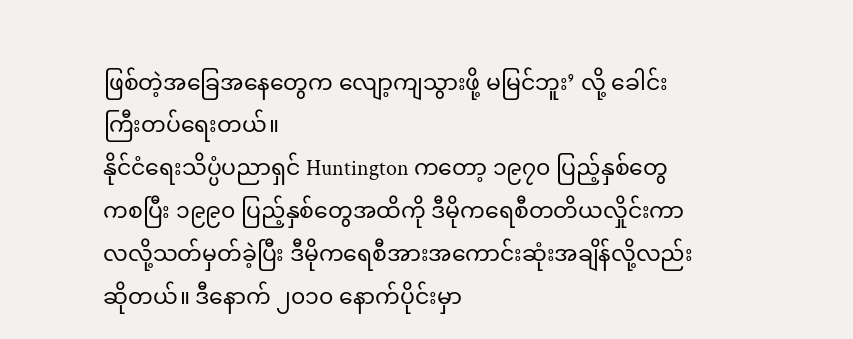ဖြစ်တဲ့အခြေအနေတွေက လျော့ကျသွားဖို့ မမြင်ဘူး’ လို့ ခေါင်းကြီးတပ်ရေးတယ်။
နိုင်ငံရေးသိပ္ပံပညာရှင် Huntington ကတော့ ၁၉၇၀ ပြည့်နှစ်တွေကစပြီး ၁၉၉၀ ပြည့်နှစ်တွေအထိကို ဒီမိုကရေစီတတိယလှိုင်းကာလလို့သတ်မှတ်ခဲ့ပြီး ဒီမိုကရေစီအားအကောင်းဆုံးအချိန်လို့လည်း ဆိုတယ်။ ဒီနောက် ၂၀၁၀ နောက်ပိုင်းမှာ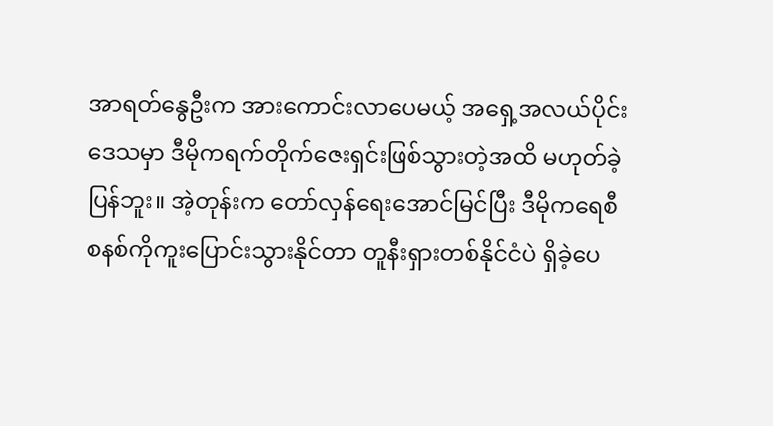အာရတ်နွေဦးက အားကောင်းလာပေမယ့် အရှေ့အလယ်ပိုင်းဒေသမှာ ဒီမိုကရက်တိုက်ဇေးရှင်းဖြစ်သွားတဲ့အထိ မဟုတ်ခဲ့ပြန်ဘူး။ အဲ့တုန်းက တော်လှန်ရေးအောင်မြင်ပြီး ဒီမိုကရေစီစနစ်ကိုကူးပြောင်းသွားနိုင်တာ တူနီးရှားတစ်နိုင်ငံပဲ ရှိခဲ့ပေ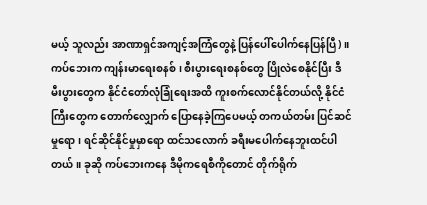မယ့် သူလည်း အာဏာရှင်အကျင့်အကြံတွေနဲ့ ပြန်ပေါ်ပေါက်နေပြန်ပြီ)။
ကပ်ဘေးက ကျန်းမာရေးစနစ်၊ စီးပွားရေးစနစ်တွေ ပြိုလဲစေနိုင်ပြီး ဒီမီးပွားတွေက နိုင်ငံတော်လုံခြုံရေးအထိ ကူးစက်လောင်နိုင်တယ်လို့ နိုင်ငံကြီးတွေက တောက်လျှောက် ပြောနေခဲ့ကြပေမယ့် တကယ်တမ်း ပြင်ဆင်မှုရော၊ ရင်ဆိုင်နိုင်မှုမှာရော ထင်သလောက် ခရီးမပေါက်နေဘူးထင်ပါတယ်။ ခုဆို ကပ်ဘေးကနေ ဒီမိုကရေစီကိုတောင် တိုက်ရိုက်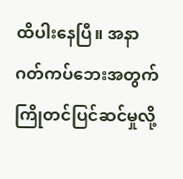ထိပါးနေပြီ။ အနာဂတ်ကပ်ဘေးအတွက်ကြိုတင်ပြင်ဆင်မှုလို့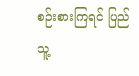စဉ်းစားကြရင် ပြည်သူ့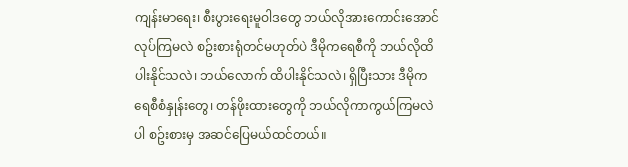ကျန်းမာရေး၊ စီးပွားရေးမူဝါဒတွေ ဘယ်လိုအားကောင်းအောင် လုပ်ကြမလဲ စဥ်းစားရုံတင်မဟုတ်ပဲ ဒီမိုကရေစီကို ဘယ်လိုထိပါးနိုင်သလဲ၊ ဘယ်လောက် ထိပါးနိုင်သလဲ၊ ရှိပြီးသား ဒီမိုကရေစီစံနှုန်းတွေ၊ တန်ဖိုးထားတွေကို ဘယ်လိုကာကွယ်ကြမလဲပါ စဥ်းစားမှ အဆင်ပြေမယ်ထင်တယ်။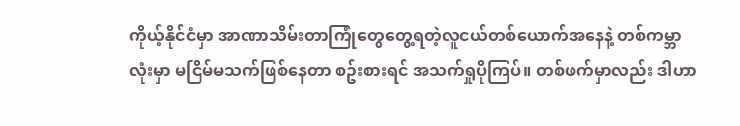ကိုယ့်နိုင်ငံမှာ အာဏာသိမ်းတာကြုံတွေတွေ့ရတဲ့လူငယ်တစ်ယောက်အနေနဲ့ တစ်ကမ္ဘာလုံးမှာ မငြိမ်မသက်ဖြစ်နေတာ စဥ်းစားရင် အသက်ရှုပိုကြပ်။ တစ်ဖက်မှာလည်း ဒါဟာ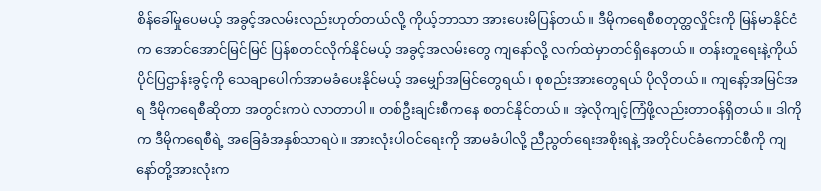စိန်ခေါ်မှုပေမယ့် အခွင့်အလမ်းလည်းဟုတ်တယ်လို့ ကိုယ့်ဘာသာ အားပေးမိပြန်တယ်။ ဒီမိုကရေစီစတုတ္ထလှိုင်းကို မြန်မာနိုင်ငံက အောင်အောင်မြင်မြင် ပြန်စတင်လိုက်နိုင်မယ့် အခွင့်အလမ်းတွေ ကျနော်လို့ လက်ထဲမှာတင်ရှိနေတယ်။ တန်းတူရေးနဲ့ကိုယ်ပိုင်ပြဌာန်းခွင့်ကို သေချာပေါက်အာမခံပေးနိုင်မယ့် အမျှော်အမြင်တွေရယ်၊ စုစည်းအားတွေရယ် ပိုလိုတယ်။ ကျနော့်အမြင်အရ ဒီမိုကရေစီဆိုတာ အတွင်းကပဲ လာတာပါ။ တစ်ဦးချင်းစီကနေ စတင်နိုင်တယ်။ အဲ့လိုကျင့်ကြံဖို့လည်းတာဝန်ရှိတယ်။ ဒါကိုက ဒီမိုကရေစီရဲ့ အခြေခံအနှစ်သာရပဲ။ အားလုံးပါဝင်ရေးကို အာမခံပါလို့ ညီညွတ်ရေးအစိုးရနဲ့ အတိုင်ပင်ခံကောင်စီကို ကျနော်တို့အားလုံးက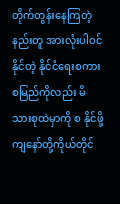တိုက်တွန်းနေကြတဲ့နည်းတူ အားလုံးပါဝင်နိုင်တဲ့ နိုင်ငံရေးစကားစမြည်ကိုလည်း မိသားစုထဲမှာကို စ နိုင်ဖို့ ကျနော်တို့ကိုယ်တိုင်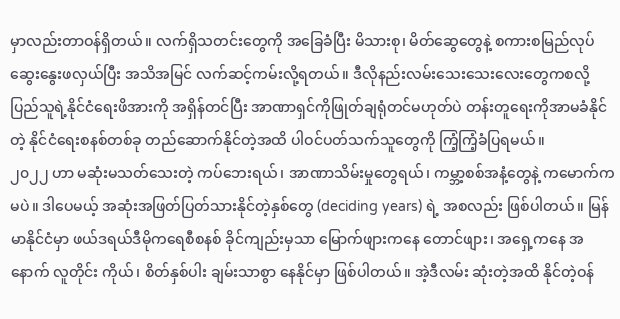မှာလည်းတာဝန်ရှိတယ်။ လက်ရှိသတင်းတွေကို အခြေခံပြီး မိသားစု၊ မိတ်ဆွေတွေနဲ့ စကားစမြည်လုပ် ဆွေးနွေးဖလှယ်ပြီး အသိအမြင် လက်ဆင့်ကမ်းလို့ရတယ်။ ဒီလိုနည်းလမ်းသေးသေးလေးတွေကစလို့ ပြည်သူရဲ့နိုင်ငံရေးဖိအားကို အရှိန်တင်ပြီး အာဏာရှင်ကိုဖြုတ်ချရုံတင်မဟုတ်ပဲ တန်းတူရေးကိုအာမခံနိုင်တဲ့ နိုင်ငံရေးစနစ်တစ်ခု တည်ဆောက်နိုင်တဲ့အထိ ပါဝင်ပတ်သက်သူတွေကို ကြံ့ကြံ့ခံပြရမယ်။
၂၀၂၂ ဟာ မဆုံးမသတ်သေးတဲ့ ကပ်ဘေးရယ်၊ အာဏာသိမ်းမှုတွေရယ်၊ ကမ္ဘာ့စစ်အနံ့တွေနဲ့ ကမောက်ကမပဲ။ ဒါပေမယ့် အဆုံးအဖြတ်ပြတ်သားနိုင်တဲ့နှစ်တွေ (deciding years) ရဲ့ အစလည်း ဖြစ်ပါတယ်။ မြန်မာနိုင်ငံမှာ ဖယ်ဒရယ်ဒီမိုကရေစီစနစ် ခိုင်ကျည်းမှသာ မြောက်ဖျားကနေ တောင်ဖျား၊ အရှေ့ကနေ အနောက် လူတိုင်း ကိုယ်၊ စိတ်နှစ်ပါး ချမ်းသာစွာ နေနိုင်မှာ ဖြစ်ပါတယ်။ အဲ့ဒီလမ်း ဆုံးတဲ့အထိ နိုင်တဲ့ဝန်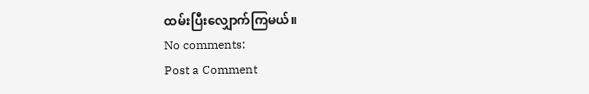ထမ်းပြီးလျှောက်ကြမယ်။
No comments:
Post a Comment